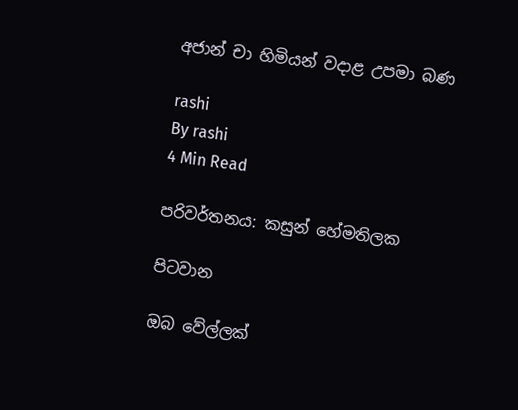අජාන් චා හිමියන් වදාළ උපමා බණ

rashi
By rashi
4 Min Read

පරිවර්තනය: කසුන් හේමතිලක

පිටවාන

ඔබ වේල්ලක්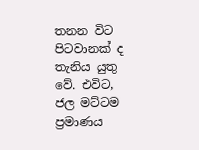තනන විට පිටවානක් ද තැනිය යුතු වේ. එවිට, ජල මට්ටම ප්‍රමාණය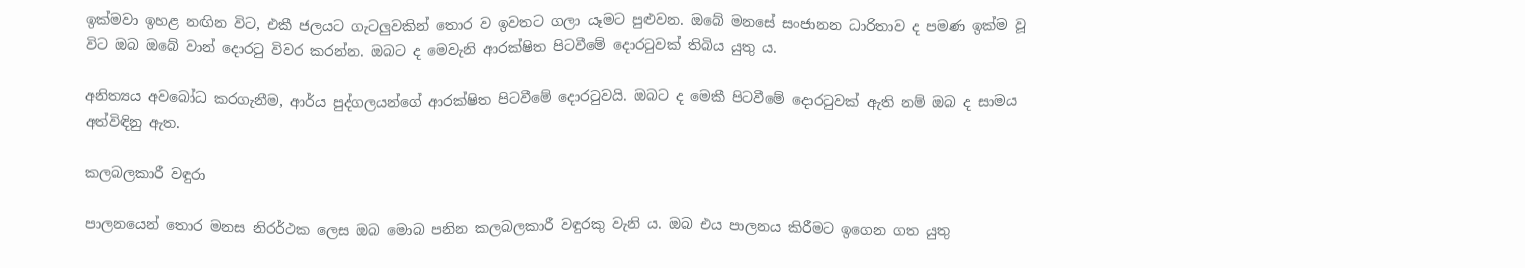ඉක්මවා ඉහළ නඟින විට, එකී ජලයට ගැටලුවකින් තොර ව ඉවතට ගලා යෑමට පුළුවන. ඔබේ මනසේ සංජානන ධාරිතාව ද පමණ ඉක්ම වූ විට ඔබ ඔබේ වාන් දොරටු විවර කරන්න. ඔබට ද මෙවැනි ආරක්ෂිත පිටවීමේ දොරටුවක් තිබිය යුතු ය.

අනිත්‍යය අවබෝධ කරගැනීම, ආර්ය පුද්ගලයන්ගේ ආරක්ෂිත පිටවීමේ දොරටුවයි. ඔබට ද මෙකී පිටවීමේ දොරටුවක් ඇති නම් ඔබ ද සාමය අත්විඳිනු ඇත.

කලබලකාරී වඳුරා

පාලනයෙන් තොර මනස නිරර්ථක ලෙස ඔබ මොබ පනින කලබලකාරී වඳුරකු වැනි ය. ඔබ එය පාලනය කිරීමට ඉගෙන ගත යුතු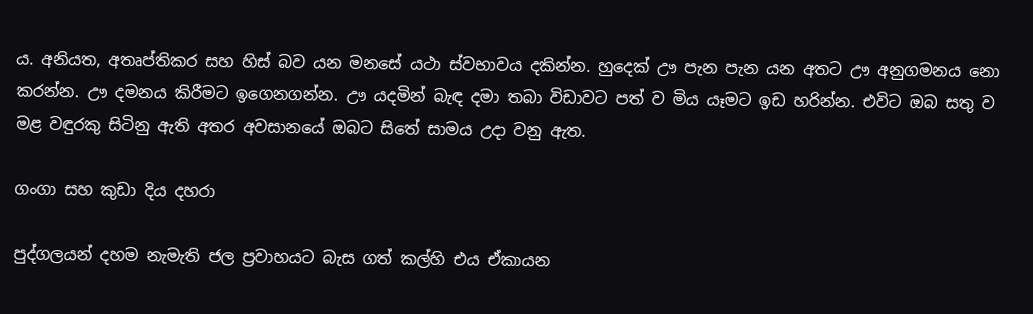ය. අනියත, අතෘප්තිකර සහ හිස් බව යන මනසේ යථා ස්වභාවය දකින්න. හුදෙක් ඌ පැන පැන යන අතට ඌ අනුගමනය නො කරන්න. ඌ දමනය කිරීමට ඉගෙනගන්න. ඌ යදමින් බැඳ දමා තබා විඩාවට පත් ව මිය යෑමට ඉඩ හරින්න. එවිට ඔබ සතු ව මළ වඳුරකු සිටිනු ඇති අතර අවසානයේ ඔබට සිතේ සාමය උදා වනු ඇත.

ගංගා සහ කුඩා දිය දහරා

පුද්ගලයන් දහම නැමැති ජල ප්‍රවාහයට බැස ගත් කල්හි එය ඒකායන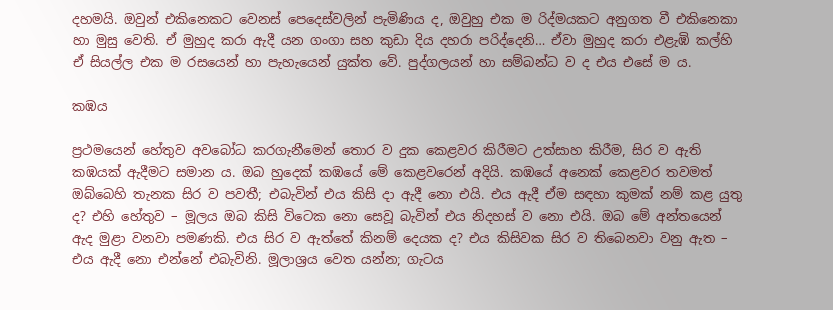දහමයි. ඔවුන් එකිනෙකට වෙනස් පෙදෙස්වලින් පැමිණිය ද, ඔවුහු එක ම රිද්මයකට අනුගත වී එකිනෙකා හා මුසු වෙති. ඒ මුහුද කරා ඇදී යන ගංගා සහ කුඩා දිය දහරා පරිද්දෙනි… ඒවා මුහුද කරා එළැඹි කල්හි ඒ සියල්ල එක ම රසයෙන් හා පැහැයෙන් යුක්ත වේ. පුද්ගලයන් හා සම්බන්ධ ව ද එය එසේ ම ය.

කඹය

ප්‍රථමයෙන් හේතුව අවබෝධ කරගැනීමෙන් තොර ව දුක කෙළවර කිරීමට උත්සාහ කිරීම, සිර ව ඇති කඹයක් ඇදීමට සමාන ය. ඔබ හුදෙක් කඹයේ මේ කෙළවරෙන් අදියි. කඹයේ අනෙක් කෙළවර තවමත් ඔබ්බෙහි තැනක සිර ව පවතී; එබැවින් එය කිසි දා ඇදී නො එයි. එය ඇදී ඒම සඳහා කුමක් නම් කළ යුතු ද? එහි හේතුව – මූලය ඔබ කිසි විටෙක නො සෙවූ බැවින් එය නිදහස් ව නො එයි. ඔබ මේ අන්තයෙන් ඇද මුළා වනවා පමණකි. එය සිර ව ඇත්තේ කිනම් දෙයක ද? එය කිසිවක සිර ව තිබෙනවා වනු ඇත – එය ඇදී නො එන්නේ එබැවිනි. මූලාශ්‍රය වෙත යන්න; ගැටය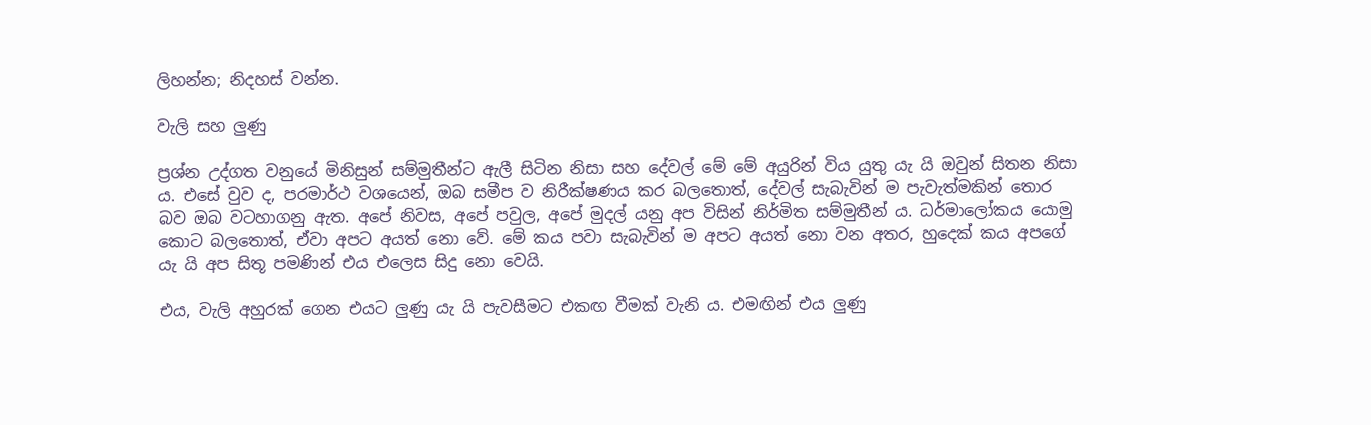ලිහන්න; නිදහස් වන්න.

වැලි සහ ලුණු

ප්‍රශ්න උද්ගත වනුයේ මිනිසුන් සම්මුතීන්ට ඇලී සිටින නිසා සහ දේවල් මේ මේ අයුරින් විය යුතු යැ යි ඔවුන් සිතන නිසා ය. එසේ වුව ද, පරමාර්ථ වශයෙන්, ඔබ සමීප ව නිරීක්ෂණය කර බලතොත්, දේවල් සැබැවින් ම පැවැත්මකින් තොර බව ඔබ වටහාගනු ඇත. අපේ නිවස, අපේ පවුල, අපේ මුදල් යනු අප විසින් නිර්මිත සම්මුතීන් ය. ධර්මාලෝකය යොමු කොට බලතොත්, ඒවා අපට අයත් නො වේ. මේ කය පවා සැබැවින් ම අපට අයත් නො වන අතර, හුදෙක් කය අපගේ යැ යි අප සිතූ පමණින් එය එලෙස සිදු නො වෙයි.

එය, වැලි අහුරක් ගෙන එයට ලුණු යැ යි පැවසීමට එකඟ වීමක් වැනි ය. එමඟින් එය ලුණු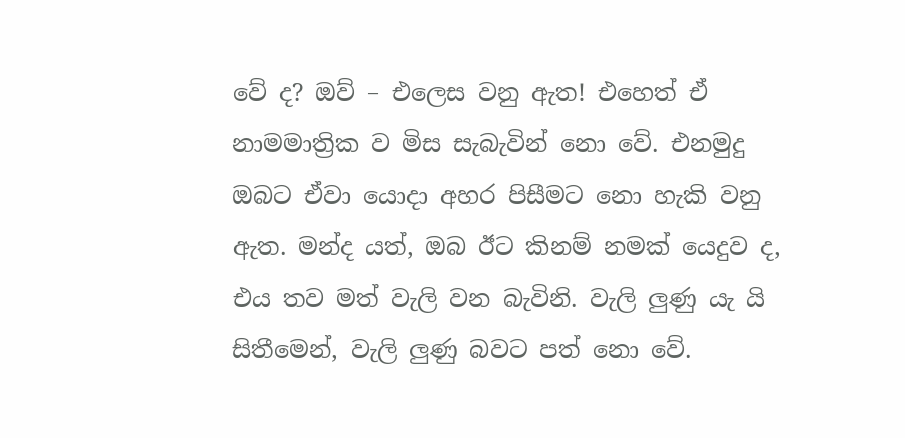වේ ද? ඔව් – එලෙස වනු ඇත! එහෙත් ඒ නාමමාත්‍රික ව මිස සැබැවින් නො වේ. එනමුදු ඔබට ඒවා යොදා අහර පිසීමට නො හැකි වනු ඇත. මන්ද යත්, ඔබ ඊට කිනම් නමක් යෙදුව ද, එය තව මත් වැලි වන බැවිනි. වැලි ලුණු යැ යි සිතීමෙන්, වැලි ලුණු බවට පත් නො වේ.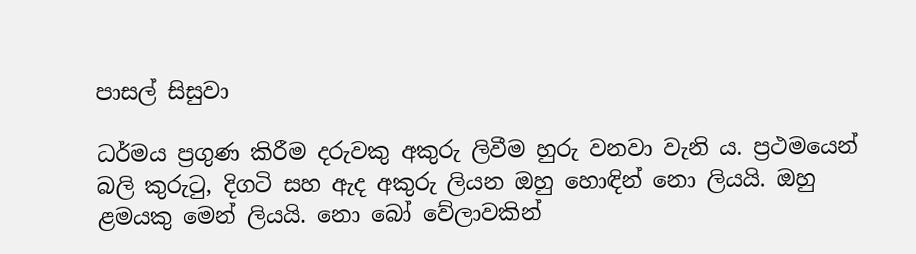පාසල් සිසුවා

ධර්මය ප්‍රගුණ කිරීම දරුවකු අකුරු ලිවීම හුරු වනවා වැනි ය. ප්‍රථමයෙන් බලි කුරුටු, දිගටි සහ ඇද අකුරු ලියන ඔහු හොඳින් නො ලියයි. ඔහු ළමයකු මෙන් ලියයි. නො බෝ වේලාවකින්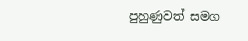පුහුණුවත් සමග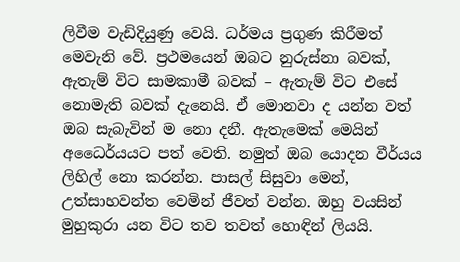ලිවීම වැඩිදියුණු වෙයි. ධර්මය ප්‍රගුණ කිරීමත් මෙවැනි වේ. ප්‍රථමයෙන් ඔබට නුරුස්නා බවක්, ඇතැම් විට සාමකාමී බවක් – ඇතැම් විට එසේ නොමැති බවක් දැනෙයි. ඒ මොනවා ද යන්න වත් ඔබ සැබැවින් ම නො දනී. ඇතැමෙක් මෙයින් අධෛර්යයට පත් වෙති. නමුත් ඔබ යොදන වීර්යය ලිහිල් නො කරන්න. පාසල් සිසුවා මෙන්, උත්සාහවන්ත වෙමින් ජීවත් වන්න. ඔහු වයසින් මුහුකුරා යන විට තව තවත් හොඳින් ලියයි.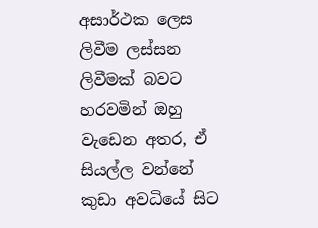අසාර්ථක ලෙස ලිවීම ලස්සන ලිවීමක් බවට හරවමින් ඔහු වැඩෙන අතර, ඒ සියල්ල වන්නේ කුඩා අවධියේ සිට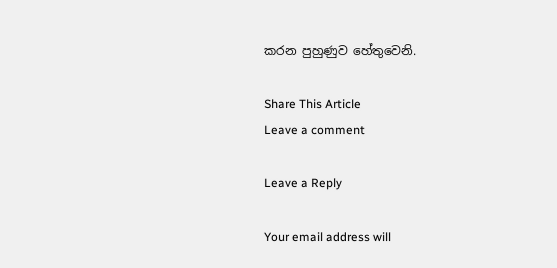කරන පුහුණුව හේතුවෙනි.

Share This Article
Leave a comment

Leave a Reply

Your email address will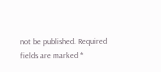not be published. Required fields are marked *